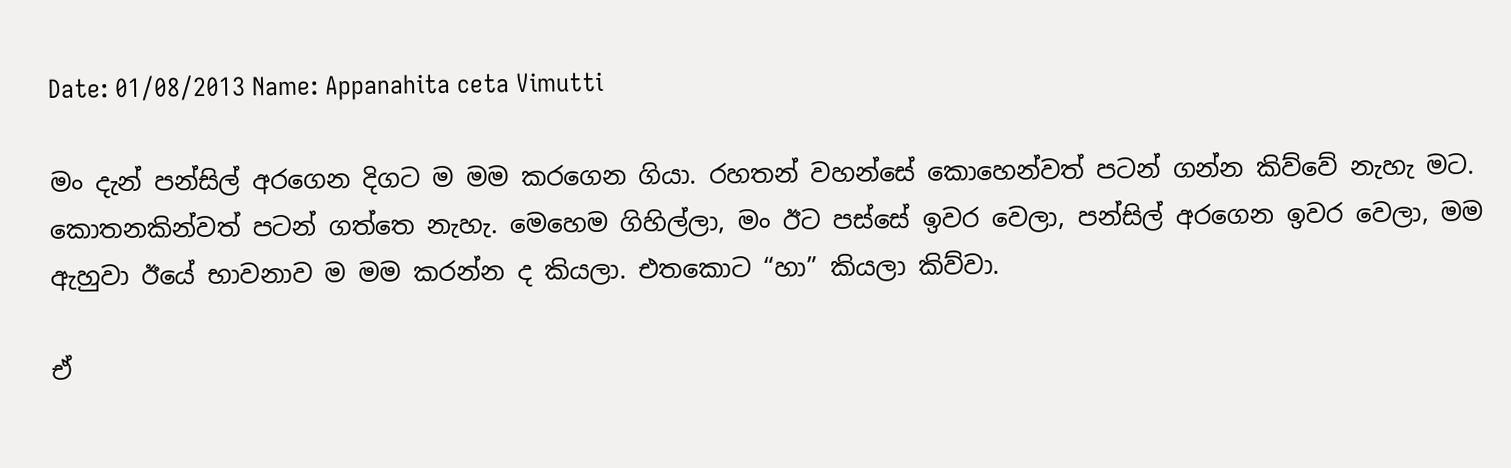Date: 01/08/2013 Name: Appanahita ceta Vimutti

මං දැන් පන්සිල් අරගෙන දිගට ම මම කරගෙන ගියා. රහතන් වහන්සේ කොහෙන්වත් පටන් ගන්න කිව්වේ නැහැ මට. කොතනකින්වත් පටන් ගත්තෙ නැහැ. මෙහෙම ගිහිල්ලා, මං ඊට පස්සේ ඉවර වෙලා, පන්සිල් අරගෙන ඉවර වෙලා, මම ඇහුවා ඊයේ භාවනාව ම මම කරන්න ද කියලා. එතකොට “හා” කියලා කිව්වා.

ඒ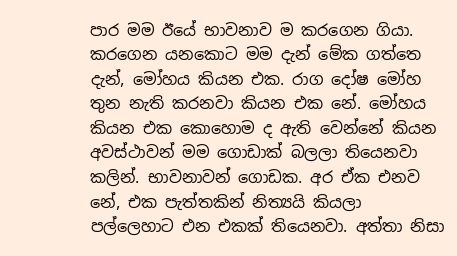පාර මම ඊයේ භාවනාව ම කරගෙන ගියා. කරගෙන යනකොට මම දැන් මේක ගත්තෙ දැන්, මෝහය කියන එක. රාග දෝෂ මෝහ තුන නැති කරනවා කියන එක නේ. මෝහය කියන එක කොහොම ද ඇති වෙන්නේ කියන අවස්ථාවන් මම ගොඩාක් බලලා තියෙනවා කලින්. භාවනාවන් ගොඩක. අර ඒක එනව නේ, එක පැත්තකින් නිත්‍යයි කියලා පල්ලෙහාට එන එකක් තියෙනවා. අත්තා නිසා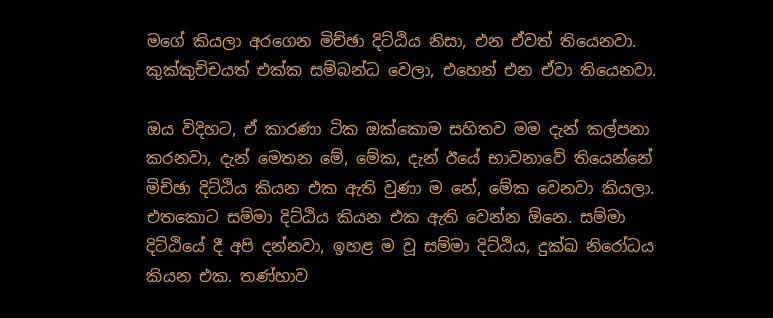මගේ කියලා අරගෙන මිච්ඡා දිට්ඨිය නිසා, එන ඒවත් තියෙනවා. කුක්කුච්චයත් එක්ක සම්බන්ධ වෙලා, එහෙන් එන ඒවා තියෙනවා.

ඔය විදිහට, ඒ කාරණා ටික ඔක්කොම සහිතව මම දැන් කල්පනා කරනවා, දැන් මෙතන මේ, මේක, දැන් ඊයේ භාවනාවේ තියෙන්නේ මිච්ඡා දිට්ඨිය කියන එක ඇති වුණා ම නේ, මේක වෙනවා කියලා. එතකොට සම්මා දිට්ඨිය කියන එක ඇති වෙන්න ඕනෙ. සම්මා දිට්ඨියේ දී අපි දන්නවා, ඉහළ ම වූ සම්මා දිට්ඨිය, දුක්ඛ නිරෝධය කියන එක. තණ්හාව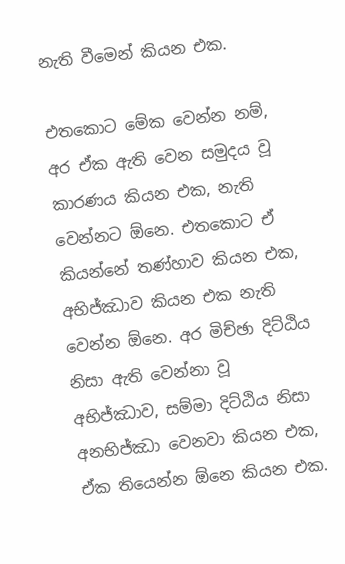නැති වීමෙන් කියන එක.

එතකොට මේක වෙන්න නම්, අර ඒක ඇති වෙන සමුදය වූ කාරණය කියන එක, නැති වෙන්නට ඕනෙ. එතකොට ඒ කියන්නේ තණ්හාව කියන එක, අභිජ්ඣාව කියන එක නැති වෙන්න ඕනෙ. අර මිච්ඡා දිට්ඨිය නිසා ඇති වෙන්නා වූ අභිජ්ඣාව, සම්මා දිට්ඨිය නිසා අනභිජ්ඣා වෙනවා කියන එක, ඒක තියෙන්න ඕනෙ කියන එක.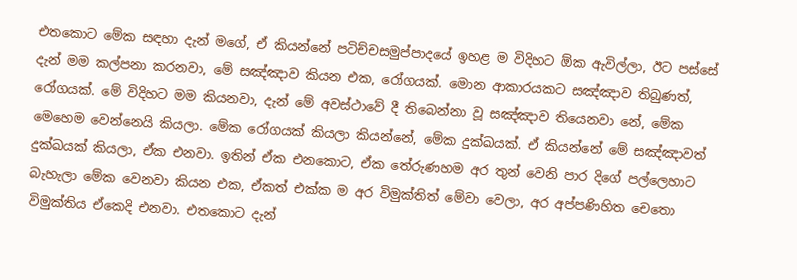එතකොට මේක සඳහා දැන් මගේ, ඒ කියන්නේ පටිච්චසමුප්පාදයේ ඉහළ ම විදිහට ඕක ඇවිල්ලා, ඊට පස්සේ දැන් මම කල්පනා කරනවා, මේ සඤ්ඤාව කියන එක, රෝගයක්. මොන ආකාරයකට සඤ්ඤාව තිබුණත්, රෝගයක්. මේ විදිහට මම කියනවා, දැන් මේ අවස්ථාවේ දී තිබෙන්නා වූ සඤ්ඤාව තියෙනවා නේ, මේක මෙහෙම වෙන්නෙයි කියලා. මේක රෝගයක් කියලා කියන්නේ, මේක දුක්ඛයක්. ඒ කියන්නේ මේ සඤ්ඤාවත් දුක්ඛයක් කියලා, ඒක එනවා. ඉතින් ඒක එනකොට, ඒක තේරුණහම අර තුන් වෙනි පාර දිගේ පල්ලෙහාට බැහැලා මේක වෙනවා කියන එක, ඒකත් එක්ක ම අර විමුක්තිත් මේවා වෙලා, අර අප්පණිහිත චෙතො විමුක්තිය ඒකෙදි එනවා. එතකොට දැන්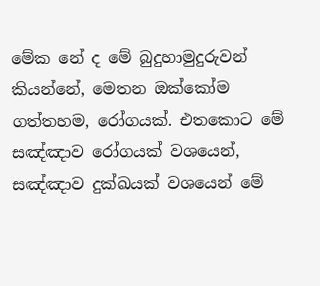මේක නේ ද මේ බුදුහාමුදුරුවන් කියන්නේ, මෙතන ඔක්කෝම ගත්තහම, රෝගයක්. එතකොට මේ සඤ්ඤාව රෝගයක් වශයෙන්, සඤ්ඤාව දුක්ඛයක් වශයෙන් මේ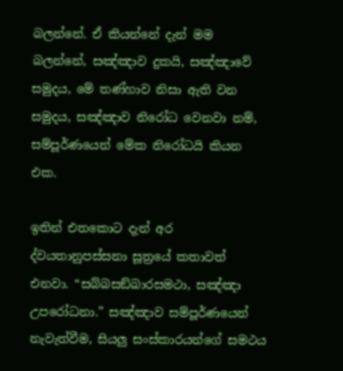බලන්නේ. ඒ කියන්නේ දැන් මම බලන්නේ, සඤ්ඤාව දුකයි, සඤ්ඤාවේ සමුදය, මේ තණ්හාව නිසා ඇති වන සමුදය, සඤ්ඤාව නිරෝධ වෙනවා නම්, සම්පූර්ණයෙන් මේක නිරෝධයි කියන එක.

ඉතින් එතකොට දැන් අර ද්වයතානුපස්සනා සූත්‍රයේ කතාවත් එනවා. “සබ්‌බසඞ්‌ඛාරසමථා, සඤ්ඤා උපරෝධනා.” සඤ්ඤාව සම්පූර්ණයෙන් නැවැත්වීම, සියලු සංස්කාරයන්ගේ සමථය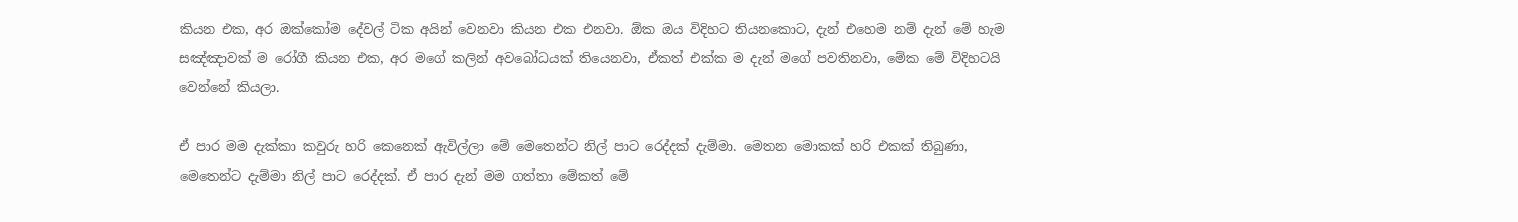කියන එක, අර ඔක්කෝම දේවල් ටික අයින් වෙනවා කියන එක එනවා. ඕක ඔය විදිහට තියනකොට, දැන් එහෙම නම් දැන් මේ හැම සඤ්ඤාවක් ම රෝගී කියන එක, අර මගේ කලින් අවබෝධයක් තියෙනවා, ඒකත් එක්ක ම දැන් මගේ පවතිනවා, මේක මේ විදිහටයි වෙන්නේ කියලා.

ඒ පාර මම දැක්කා කවුරු හරි කෙනෙක් ඇවිල්ලා මේ මෙතෙන්ට නිල් පාට රෙද්දක් දැම්මා. මෙතන මොකක් හරි එකක් තිබුණා, මෙතෙන්ට දැම්මා නිල් පාට රෙද්දක්. ඒ පාර දැන් මම ගත්තා මේකත් මේ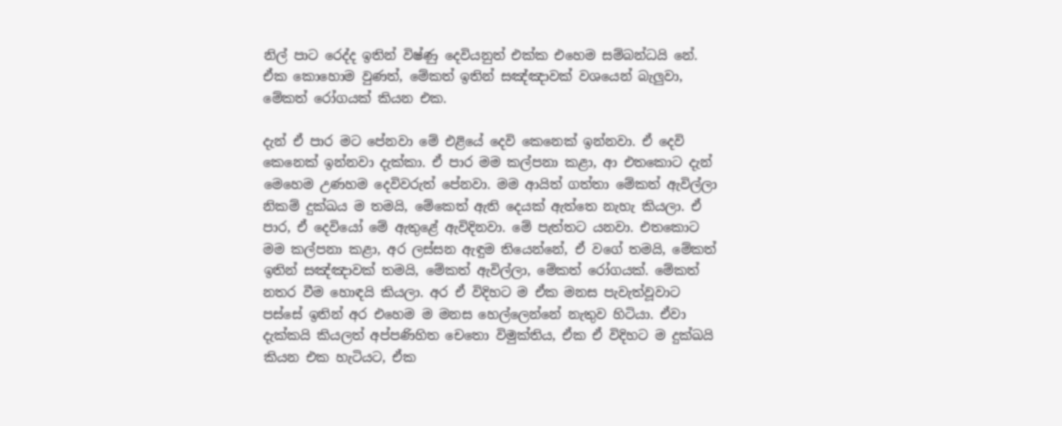නිල් පාට රෙද්ද ඉතින් විෂ්ණු දෙවියනුත් එක්ක එහෙම සම්බන්ධයි නේ. ඒක කොහොම වුණත්, මේකත් ඉතින් සඤ්ඤාවක් වශයෙන් බැලුවා, මේකත් රෝගයක් කියන එක.

දැන් ඒ පාර මට පේනවා මේ එළියේ දෙවි කෙනෙක් ඉන්නවා. ඒ දෙවි කෙනෙක් ඉන්නවා දැක්කා. ඒ පාර මම කල්පනා කළා, ආ එතකොට දැන් මෙහෙම උණහම දෙවිවරුත් පේනවා. මම ආයිත් ගත්තා මේකත් ඇවිල්ලා නිකම් දුක්ඛය ම තමයි, මේකෙත් ඇති දෙයක් ඇත්තෙ නැහැ කියලා. ඒ පාර, ඒ දෙවියෝ මේ ඇතුළේ ඇවිදිනවා. මේ පැත්තට යනවා. එතකොට මම කල්පනා කළා, අර ලස්සන ඇඳුම තියෙන්නේ, ඒ වගේ තමයි, මේකත් ඉතින් සඤ්ඤාවක් තමයි, මේකත් ඇවිල්ලා, මේකත් රෝගයක්. මේකත් නතර වීම හොඳයි කියලා. අර ඒ විදිහට ම ඒක මනස පැවැත්වූවාට පස්සේ ඉතින් අර එහෙම ම මනස හෙල්ලෙන්නේ නැතුව හිටියා. ඒවා දැක්කයි කියලත් අප්පණිහිත චෙතො විමුක්තිය, ඒක ඒ විදිහට ම දුක්ඛයි කියන එක හැටියට, ඒක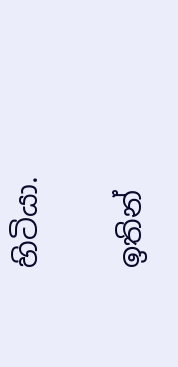හිටියා.

ඉතින්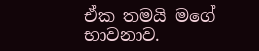ඒක තමයි මගේ භාවනාව.